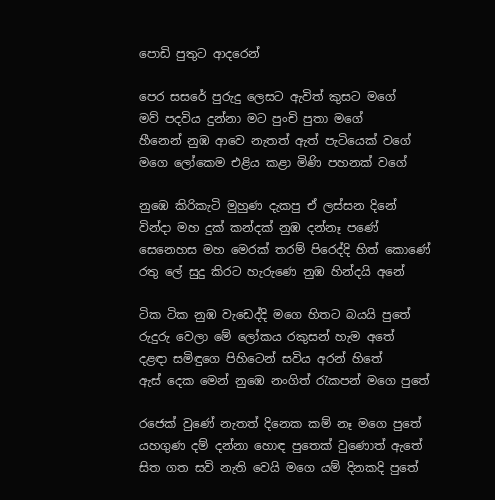පොඩි පුතුට ආදරෙන්

පෙර සසරේ පුරුදු ලෙසට ඇවිත් කුසට මගේ
මව් පදවිය දුන්නා මට පුංචි පුතා මගේ
හීනෙන් නුඹ ආවෙ නැතත් ඇත් පැටියෙක් වගේ
මගෙ ලෝකෙම එළිය කළා මිණි පහනක් වගේ

නුඹෙ කිරිකැටි මුහුණ දැකපු ඒ ලස්සන දිනේ
වින්දා මහ දුක් කන්දක් නුඹ දන්නෑ පණේ
සෙනෙහස මහ මෙරක් තරම් පිරෙද්දි හිත් කොණේ
රතු ලේ සුදු කිරට හැරුණෙ නුඹ හින්දයි අනේ

ටික ටික නුඹ වැඩෙද්දි මගෙ හිතට බයයි පුතේ
රුදුරු වෙලා මේ ලෝකය රකුසන් හැම අතේ
දළඳා සමිඳුගෙ පිහිටෙන් සවිය අරන් හිතේ
ඇස් දෙක මෙන් නුඹෙ නංගිත් රැකපන් මගෙ පුතේ

රජෙක් වුණේ නැතත් දිනෙක කම් නෑ මගෙ පුතේ
යහගුණ දම් දන්නා හොඳ පුතෙක් වුණොත් ඇතේ
සිත ගත සවි නැති වෙයි මගෙ යම් දිනකදි පුතේ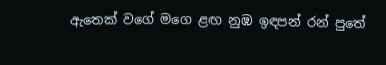ඇතෙක් වගේ මගෙ ළඟ නුඹ ඉඳපන් රන් පුතේ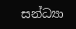සන්ධ්‍යා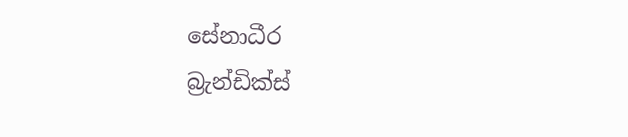සේනාධීර
බ්‍රැන්ඩික්ස්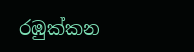රඹුක්කන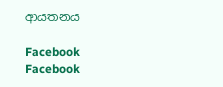ආයතනය

Facebook
Facebook